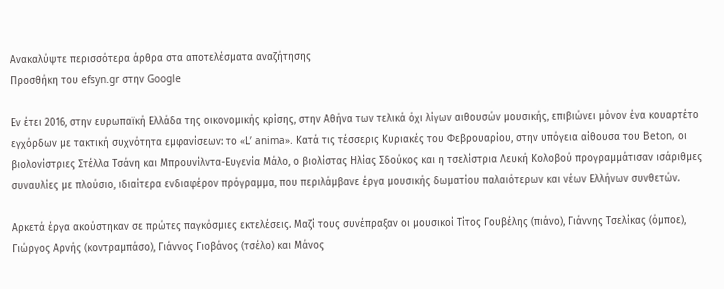Ανακαλύψτε περισσότερα άρθρα στα αποτελέσματα αναζήτησης
Προσθήκη του efsyn.gr στην Google

Εν έτει 2016, στην ευρωπαϊκή Ελλάδα της οικονομικής κρίσης, στην Αθήνα των τελικά όχι λίγων αιθουσών μουσικής, επιβιώνει μόνον ένα κουαρτέτο εγχόρδων με τακτική συχνότητα εμφανίσεων: το «L’ anima». Κατά τις τέσσερις Κυριακές του Φεβρουαρίου, στην υπόγεια αίθουσα του Beton, οι βιολονίστριες Στέλλα Τσάνη και Μπρουνίλντα-Ευγενία Μάλο, ο βιολίστας Ηλίας Σδούκος και η τσελίστρια Λευκή Κολοβού προγραμμάτισαν ισάριθμες συναυλίες με πλούσιο, ιδιαίτερα ενδιαφέρον πρόγραμμα, που περιλάμβανε έργα μουσικής δωματίου παλαιότερων και νέων Ελλήνων συνθετών.

Αρκετά έργα ακούστηκαν σε πρώτες παγκόσμιες εκτελέσεις. Μαζί τους συνέπραξαν οι μουσικοί Τίτος Γουβέλης (πιάνο), Γιάννης Τσελίκας (όμποε), Γιώργος Αρνής (κοντραμπάσο), Γιάννος Γιοβάνος (τσέλο) και Μάνος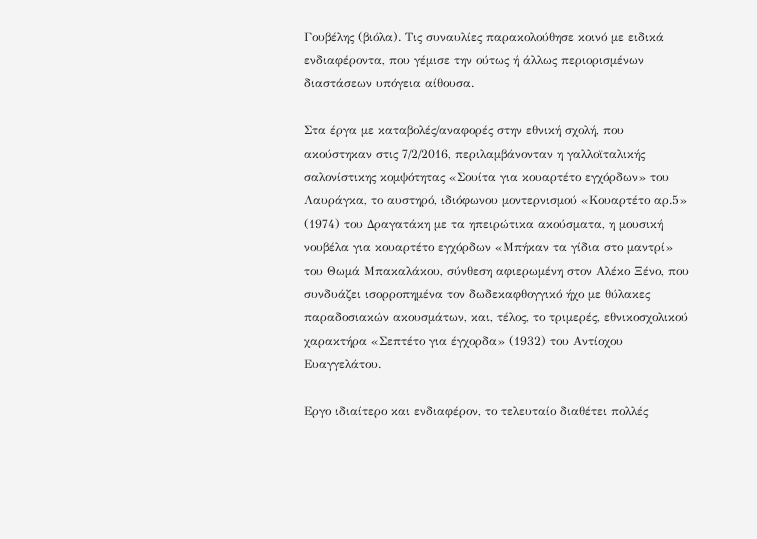Γουβέλης (βιόλα). Τις συναυλίες παρακολούθησε κοινό με ειδικά ενδιαφέροντα, που γέμισε την ούτως ή άλλως περιορισμένων διαστάσεων υπόγεια αίθουσα.

Στα έργα με καταβολές/αναφορές στην εθνική σχολή, που ακούστηκαν στις 7/2/2016, περιλαμβάνονταν η γαλλοϊταλικής σαλονίστικης κομψότητας «Σουίτα για κουαρτέτο εγχόρδων» του Λαυράγκα, το αυστηρό, ιδιόφωνου μοντερνισμού «Κουαρτέτο αρ.5» (1974) του Δραγατάκη με τα ηπειρώτικα ακούσματα, η μουσική νουβέλα για κουαρτέτο εγχόρδων «Μπήκαν τα γίδια στο μαντρί» του Θωμά Μπακαλάκου, σύνθεση αφιερωμένη στον Αλέκο Ξένο, που συνδυάζει ισορροπημένα τον δωδεκαφθογγικό ήχο με θύλακες παραδοσιακών ακουσμάτων, και, τέλος, το τριμερές, εθνικοσχολικού χαρακτήρα «Σεπτέτο για έγχορδα» (1932) του Αντίοχου Ευαγγελάτου.

Εργο ιδιαίτερο και ενδιαφέρον, το τελευταίο διαθέτει πολλές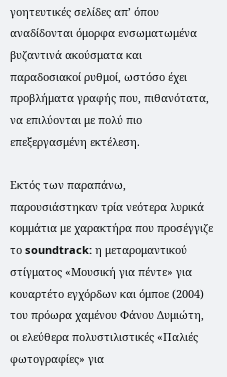γοητευτικές σελίδες απ’ όπου αναδίδονται όμορφα ενσωματωμένα βυζαντινά ακούσματα και παραδοσιακοί ρυθμοί, ωστόσο έχει προβλήματα γραφής που, πιθανότατα, να επιλύονται με πολύ πιο επεξεργασμένη εκτέλεση.

Εκτός των παραπάνω, παρουσιάστηκαν τρία νεότερα λυρικά κομμάτια με χαρακτήρα που προσέγγιζε το soundtrack: η μεταρομαντικού στίγματος «Μουσική για πέντε» για κουαρτέτο εγχόρδων και όμποε (2004) του πρόωρα χαμένου Φάνου Δυμιώτη, οι ελεύθερα πολυστιλιστικές «Παλιές φωτογραφίες» για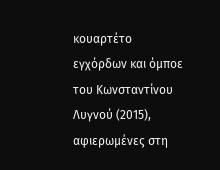κουαρτέτο εγχόρδων και όμποε του Κωνσταντίνου Λυγνού (2015), αφιερωμένες στη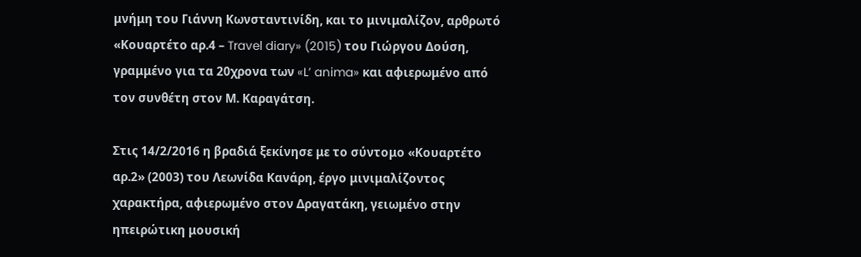μνήμη του Γιάννη Κωνσταντινίδη, και το μινιμαλίζον, αρθρωτό «Κουαρτέτο αρ.4 – Travel diary» (2015) του Γιώργου Δούση, γραμμένο για τα 20χρονα των «L’ anima» και αφιερωμένο από τον συνθέτη στον Μ. Καραγάτση.

Στις 14/2/2016 η βραδιά ξεκίνησε με το σύντομο «Κουαρτέτο αρ.2» (2003) του Λεωνίδα Κανάρη, έργο μινιμαλίζοντος χαρακτήρα, αφιερωμένο στον Δραγατάκη, γειωμένο στην ηπειρώτικη μουσική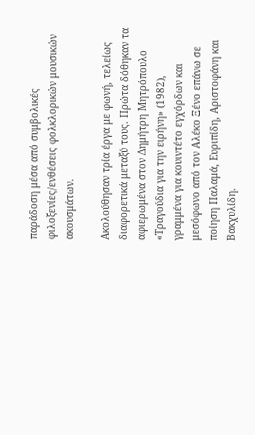παράδοση μέσα από συμβολικές φιλοξενίες/ενθέσεις φολκλορικών μουσικών ακουσμάτων.

Ακολούθησαν τρία έργα με φωνή, τελείως διαφορετικά μεταξύ τους. Πρώτα δόθηκαν τα αφιερωμένα στον Δημήτρη Μητρόπουλο «Τραγούδια για την ειρήνη» (1982), γραμμένα για κουιντέτο εγχόρδων και μεσόφωνο από τον Αλέκο Ξένο επάνω σε ποίηση Παλαμά, Ευριπίδη, Αριστοφάνη και Βακχυλίδη.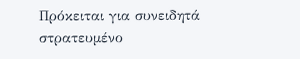Πρόκειται για συνειδητά στρατευμένο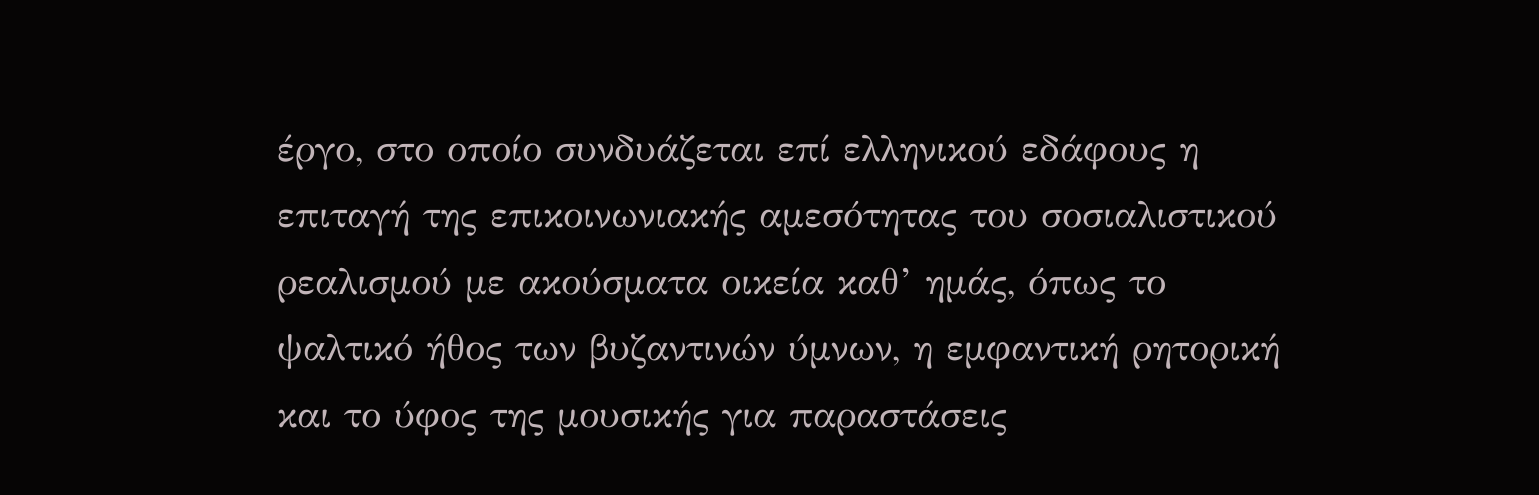έργο, στο οποίο συνδυάζεται επί ελληνικού εδάφους η επιταγή της επικοινωνιακής αμεσότητας του σοσιαλιστικού ρεαλισμού με ακούσματα οικεία καθ’ ημάς, όπως το ψαλτικό ήθος των βυζαντινών ύμνων, η εμφαντική ρητορική και το ύφος της μουσικής για παραστάσεις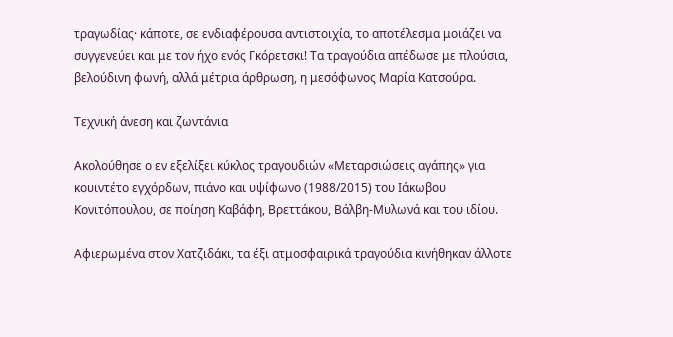τραγωδίας· κάποτε, σε ενδιαφέρουσα αντιστοιχία, το αποτέλεσμα μοιάζει να συγγενεύει και με τον ήχο ενός Γκόρετσκι! Τα τραγούδια απέδωσε με πλούσια, βελούδινη φωνή, αλλά μέτρια άρθρωση, η μεσόφωνος Μαρία Κατσούρα.

Τεχνική άνεση και ζωντάνια

Ακολούθησε ο εν εξελίξει κύκλος τραγουδιών «Μεταρσιώσεις αγάπης» για κουιντέτο εγχόρδων, πιάνο και υψίφωνο (1988/2015) του Ιάκωβου Κονιτόπουλου, σε ποίηση Καβάφη, Βρεττάκου, Βάλβη-Μυλωνά και του ιδίου.

Αφιερωμένα στον Χατζιδάκι, τα έξι ατμοσφαιρικά τραγούδια κινήθηκαν άλλοτε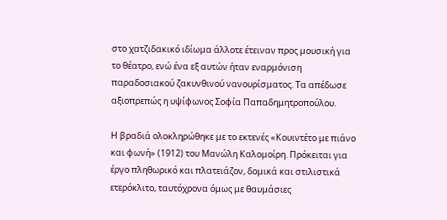στο χατζιδακικό ιδίωμα άλλοτε έτειναν προς μουσική για το θέατρο, ενώ ένα εξ αυτών ήταν εναρμόνιση παραδοσιακού ζακυνθινού νανουρίσματος. Τα απέδωσε αξιοπρεπώς η υψίφωνος Σοφία Παπαδημητροπούλου.

Η βραδιά ολοκληρώθηκε με το εκτενές «Κουιντέτο με πιάνο και φωνή» (1912) του Μανώλη Καλομοίρη. Πρόκειται για έργο πληθωρικό και πλατειάζον, δομικά και στιλιστικά ετερόκλιτο, ταυτόχρονα όμως με θαυμάσιες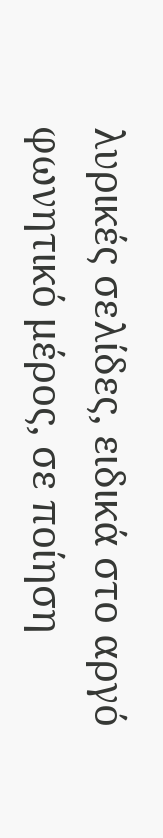λυρικές σελίδες, ειδικά στο αργό φωνητικό μέρος, σε ποίηση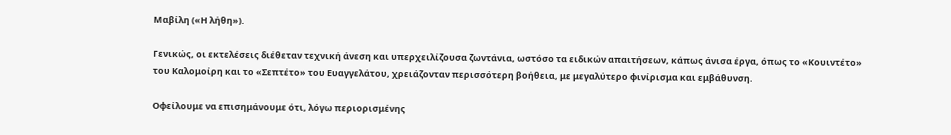Μαβίλη («Η λήθη»).

Γενικώς, οι εκτελέσεις διέθεταν τεχνική άνεση και υπερχειλίζουσα ζωντάνια, ωστόσο τα ειδικών απαιτήσεων, κάπως άνισα έργα, όπως το «Κουιντέτο» του Καλομοίρη και το «Σεπτέτο» του Ευαγγελάτου, χρειάζονταν περισσότερη βοήθεια, με μεγαλύτερο φινίρισμα και εμβάθυνση.

Οφείλουμε να επισημάνουμε ότι, λόγω περιορισμένης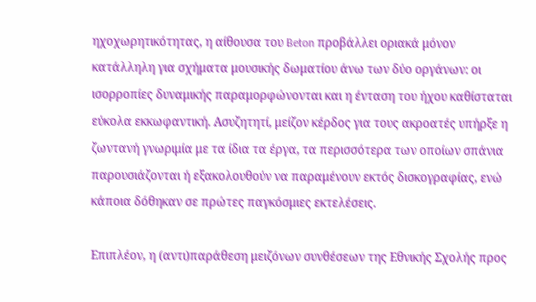ηχοχωρητικότητας, η αίθουσα του Beton προβάλλει οριακά μόνον κατάλληλη για σχήματα μουσικής δωματίου άνω των δύο οργάνων: οι ισορροπίες δυναμικής παραμορφώνονται και η ένταση του ήχου καθίσταται εύκολα εκκωφαντική. Ασυζητητί, μείζον κέρδος για τους ακροατές υπήρξε η ζωντανή γνωριμία με τα ίδια τα έργα, τα περισσότερα των οποίων σπάνια παρουσιάζονται ή εξακολουθούν να παραμένουν εκτός δισκογραφίας, ενώ κάποια δόθηκαν σε πρώτες παγκόσμιες εκτελέσεις.

Επιπλέον, η (αντι)παράθεση μειζόνων συνθέσεων της Εθνικής Σχολής προς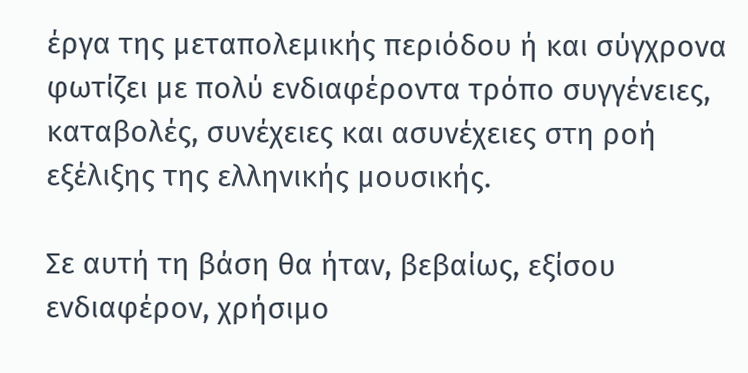έργα της μεταπολεμικής περιόδου ή και σύγχρονα φωτίζει με πολύ ενδιαφέροντα τρόπο συγγένειες, καταβολές, συνέχειες και ασυνέχειες στη ροή εξέλιξης της ελληνικής μουσικής.

Σε αυτή τη βάση θα ήταν, βεβαίως, εξίσου ενδιαφέρον, χρήσιμο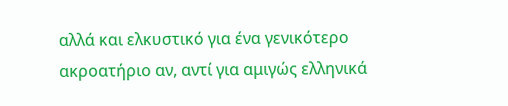αλλά και ελκυστικό για ένα γενικότερο ακροατήριο αν, αντί για αμιγώς ελληνικά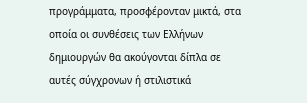προγράμματα, προσφέρονταν μικτά, στα οποία οι συνθέσεις των Ελλήνων δημιουργών θα ακούγονται δίπλα σε αυτές σύγχρονων ή στιλιστικά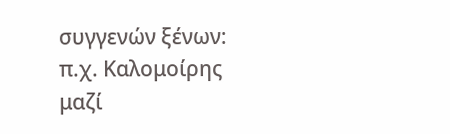συγγενών ξένων: π.χ. Καλομοίρης μαζί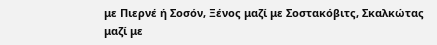με Πιερνέ ή Σοσόν, Ξένος μαζί με Σοστακόβιτς, Σκαλκώτας μαζί με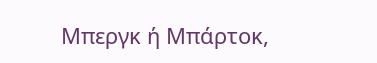Μπεργκ ή Μπάρτοκ,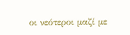οι νεότεροι μαζί με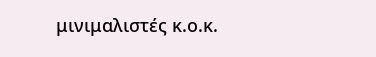μινιμαλιστές κ.ο.κ.